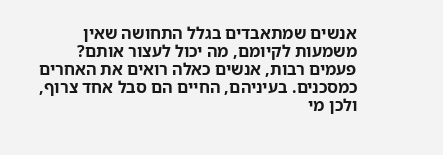אנשים שמתאבדים בגלל התחושה שאין משמעות לקיומם, מה יכול לעצור אותם?
פעמים רבות, אנשים כאלה רואים את האחרים כמסכנים. בעיניהם, החיים הם סבל אחד צרוף, ולכן מי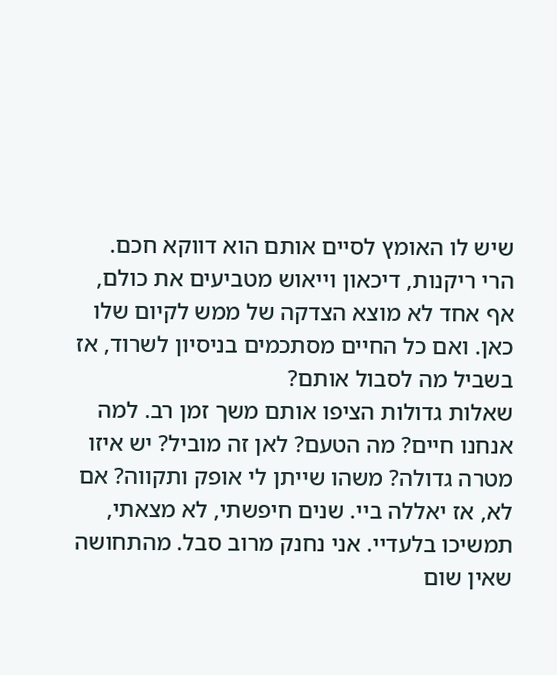שיש לו האומץ לסיים אותם הוא דווקא חכם. הרי ריקנות, דיכאון וייאוש מטביעים את כולם, אף אחד לא מוצא הצדקה של ממש לקיום שלו כאן. ואם כל החיים מסתכמים בניסיון לשרוד, אז בשביל מה לסבול אותם?
שאלות גדולות הציפו אותם משך זמן רב. למה אנחנו חיים? מה הטעם? לאן זה מוביל? יש איזו מטרה גדולה? משהו שייתן לי אופק ותקווה? אם לא, אז יאללה ביי. שנים חיפשתי, לא מצאתי, תמשיכו בלעדיי. אני נחנק מרוב סבל. מהתחושה שאין שום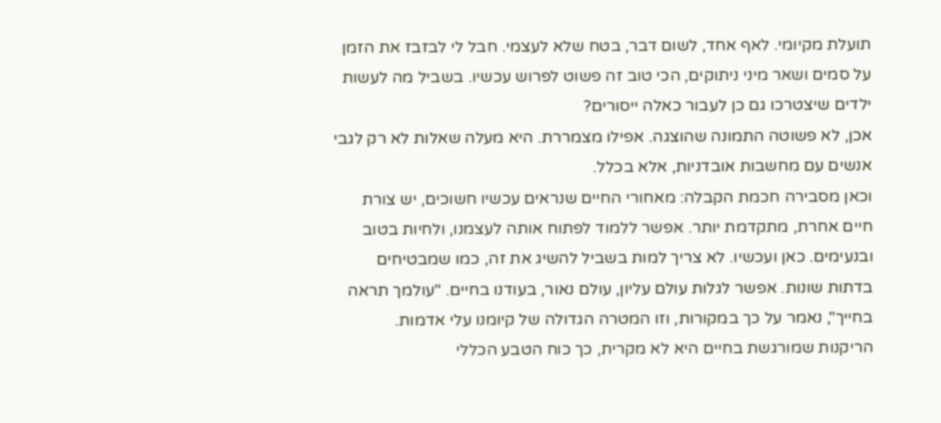תועלת מקיומי. לאף אחד, לשום דבר, בטח שלא לעצמי. חבל לי לבזבז את הזמן על סמים ושאר מיני ניתוקים, הכי טוב זה פשוט לפרוש עכשיו. בשביל מה לעשות ילדים שיצטרכו גם כן לעבור כאלה ייסורים?
אכן, לא פשוטה התמונה שהוצגה. אפילו מצמררת. היא מעלה שאלות לא רק לגבי אנשים עם מחשבות אובדניות, אלא בכלל.
וכאן מסבירה חכמת הקבלה: מאחורי החיים שנראים עכשיו חשוכים, יש צורת חיים אחרת, מתקדמת יותר. אפשר ללמוד לפתוח אותה לעצמנו, ולחיות בטוב ובנעימים. כאן ועכשיו. לא צריך למות בשביל להשיג את זה, כמו שמבטיחים בדתות שונות. אפשר לגלות עולם עליון, עולם נאור, בעודנו בחיים. "עולמך תראה בחייך", נאמר על כך במקורות, וזו המטרה הגדולה של קיומנו עלי אדמות.
הריקנות שמורגשת בחיים היא לא מקרית, כך כוח הטבע הכללי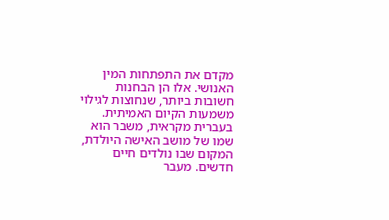מקדם את התפתחות המין האנושי. אלו הן הבחנות חשובות ביותר, שנחוצות לגילוי משמעות הקיום האמיתית. בעברית מקראית, משבר הוא שמו של מושב האישה היולדת, המקום שבו נולדים חיים חדשים. מעבר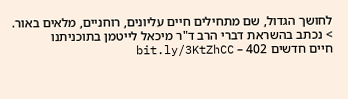לחושך הגדול, שם מתחילים חיים עליונים, רוחניים, מלאים באור.
> נכתב בהשראת דברי הרב ד"ר מיכאל לייטמן בתוכניתנו
חיים חדשים 402 – bit.ly/3KtZhCC